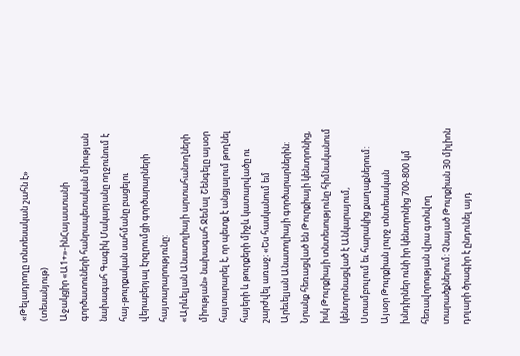«Թելադրողը տնտեսական շահն է» (տեսանյութ)
Աջակցիր «Ա1+»-ինՀայաստանի գործատուների հանրապետական միության նախագահ Գագիկ Մակարյանը ողջունում է հայ-թուրքական սահմանը բացելու վերաբերյալ էրզրումցի գործարարների հայտարարությունը:
«Արևելյան Անատոլիայի արտահանողների միության» նախագահ Ջեմալ Շենգելը այսօր հայտարարել է, որ պետք է անցյալում թողնել հայերի և թուրքերի միջև կատարվածը ու շարժվել առաջ։ «Ես հասկանում եմ Արեւելյան Անատոլիայի գործարարներին: Նրանք հեռացված են Թուրքիայի կենտրոնից, իսկ Թուրքիայի տնտեսությունը հիմնականում կենտրոնացված է Անկարայում, Ստամբուլում եւ հարակից քաղաքներում: Այսօր Թուրքիան լուրջ տնտեսական խնդիրներ ունի իր կենտրոնից 700-800 կմ հեռավորության վրա գտնվող տարածքներում: Չնայած Թուրքիան 30 միլիոն դոլարի ծրագիր է ընդունել այդ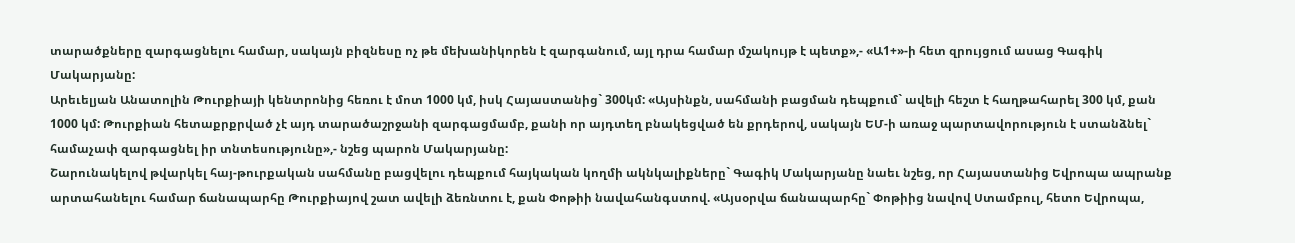տարածքները զարգացնելու համար, սակայն բիզնեսը ոչ թե մեխանիկորեն է զարգանում, այլ դրա համար մշակույթ է պետք»,- «Ա1+»-ի հետ զրույցում ասաց Գագիկ Մակարյանը:
Արեւելյան Անատոլին Թուրքիայի կենտրոնից հեռու է մոտ 1000 կմ, իսկ Հայաստանից` 300կմ: «Այսինքն, սահմանի բացման դեպքում` ավելի հեշտ է հաղթահարել 300 կմ, քան 1000 կմ: Թուրքիան հետաքրքրված չէ այդ տարածաշրջանի զարգացմամբ, քանի որ այդտեղ բնակեցված են քրդերով, սակայն ԵՄ-ի առաջ պարտավորություն է ստանձնել` համաչափ զարգացնել իր տնտեսությունը»,- նշեց պարոն Մակարյանը:
Շարունակելով թվարկել հայ-թուրքական սահմանը բացվելու դեպքում հայկական կողմի ակնկալիքները` Գագիկ Մակարյանը նաեւ նշեց, որ Հայաստանից Եվրոպա ապրանք արտահանելու համար ճանապարհը Թուրքիայով շատ ավելի ձեռնտու է, քան Փոթիի նավահանգստով. «Այսօրվա ճանապարհը` Փոթիից նավով Ստամբուլ, հետո Եվրոպա,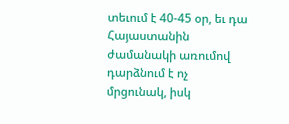տեւում է 40-45 օր, եւ դա Հայաստանին ժամանակի առումով դարձնում է ոչ մրցունակ, իսկ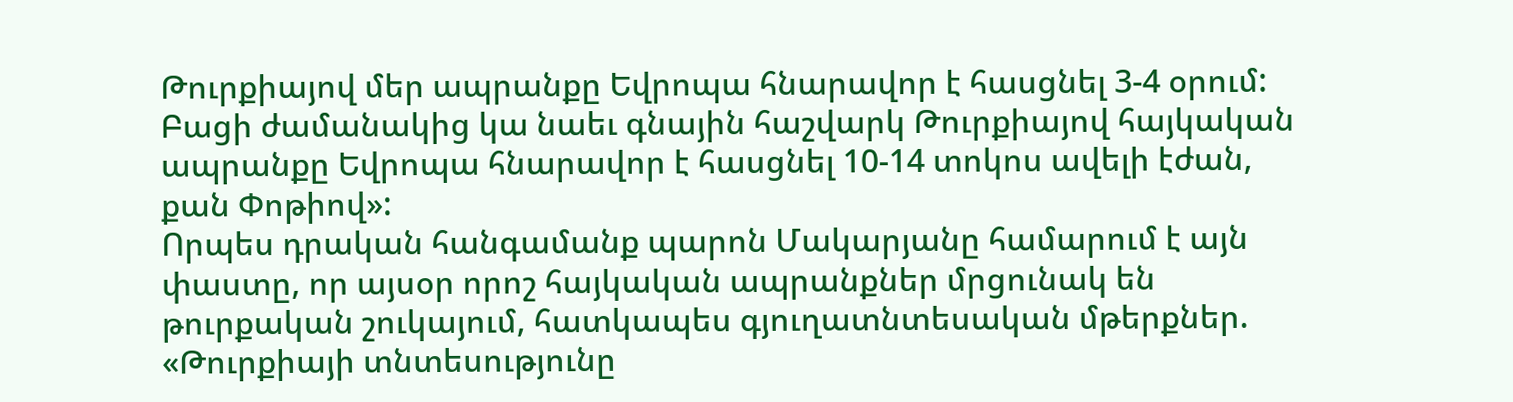Թուրքիայով մեր ապրանքը Եվրոպա հնարավոր է հասցնել 3-4 օրում: Բացի ժամանակից կա նաեւ գնային հաշվարկ Թուրքիայով հայկական ապրանքը Եվրոպա հնարավոր է հասցնել 10-14 տոկոս ավելի էժան, քան Փոթիով»:
Որպես դրական հանգամանք պարոն Մակարյանը համարում է այն փաստը, որ այսօր որոշ հայկական ապրանքներ մրցունակ են թուրքական շուկայում, հատկապես գյուղատնտեսական մթերքներ. «Թուրքիայի տնտեսությունը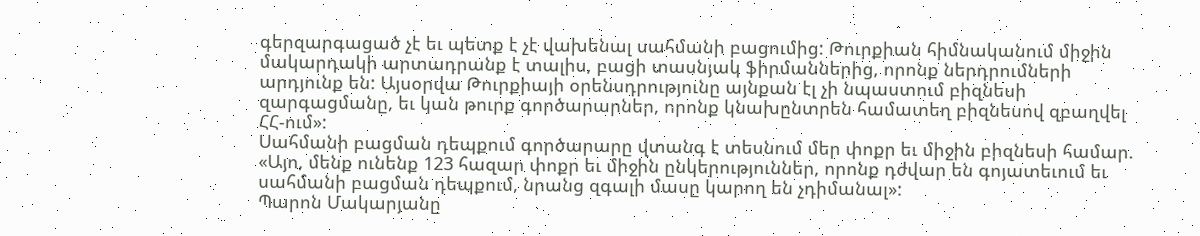գերզարգացած չէ եւ պետք է չէ վախենալ սահմանի բացումից: Թուրքիան հիմնականում միջին մակարդակի արտադրանք է տալիս, բացի տասնյակ ֆիրմաններից, որոնք ներդրումների արդյունք են: Այսօրվա Թուրքիայի օրենսդրությունը այնքան էլ չի նպաստում բիզնեսի զարգացմանը, եւ կան թուրք գործարարներ, որոնք կնախընտրեն համատեղ բիզնեսով զբաղվել ՀՀ-ում»:
Սահմանի բացման դեպքում գործարարը վտանգ է տեսնում մեր փոքր եւ միջին բիզնեսի համար. «Այո, մենք ունենք 123 հազար փոքր եւ միջին ընկերություններ, որոնք դժվար են գոյատեւում եւ սահմանի բացման դեպքում, նրանց զգալի մասը կարող են չդիմանալ»:
Պարոն Մակարյանը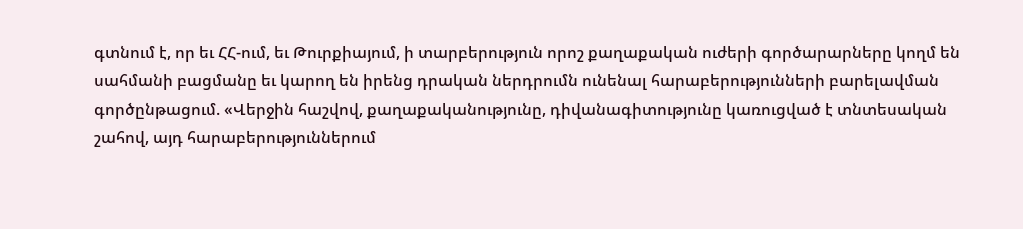գտնում է, որ եւ ՀՀ-ում, եւ Թուրքիայում, ի տարբերություն որոշ քաղաքական ուժերի գործարարները կողմ են սահմանի բացմանը եւ կարող են իրենց դրական ներդրումն ունենալ հարաբերությունների բարելավման գործընթացում. «Վերջին հաշվով, քաղաքականությունը, դիվանագիտությունը կառուցված է տնտեսական շահով, այդ հարաբերություններում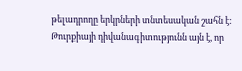թելադրողը երկրների տնտեսական շահն է: Թուրքիայի դիվանագիտությունն այն է, որ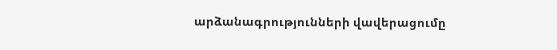արձանագրությունների վավերացումը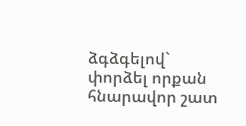ձգձգելով` փորձել որքան հնարավոր շատ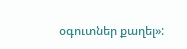օգուտներ քաղել»: